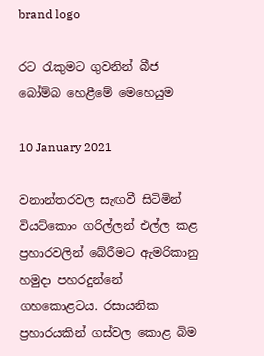brand logo

රට රැකුමට ගුවනින් බීජ බෝම්බ හෙළීමේ මෙහෙයුම

10 January 2021

වනාන්තරවල සැඟවී සිටිමින් වියට්කොං ගරිල්ලන් එල්ල කළ ප්‍රහාරවලින් බේරීමට ඇමරිකානු හමුදා පහරදුන්නේ ගහකොළටය. රසායනික ප්‍රහාරයකින් ගස්වල කොළ බිම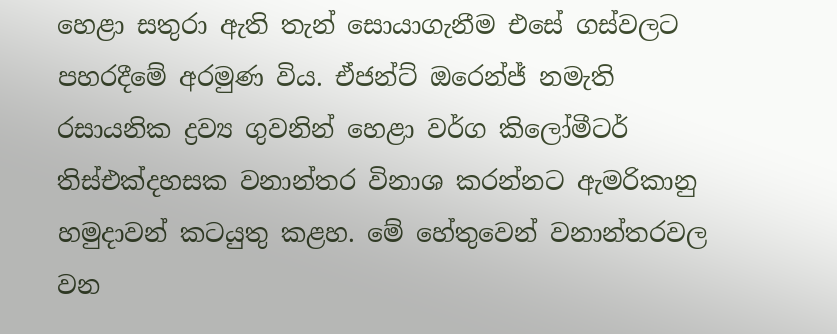හෙළා සතුරා ඇති තැන් සොයාගැනීම එසේ ගස්වලට පහරදීමේ අරමුණ විය. ඒජන්ට් ඔරෙන්ජ් නමැති රසායනික ද්‍රව්‍ය ගුවනින් හෙළා වර්ග කිලෝමීටර් තිස්එක්දහසක වනාන්තර විනාශ කරන්නට ඇමරිකානු හමුදාවන් කටයුතු කළහ. මේ හේතුවෙන් වනාන්තරවල වන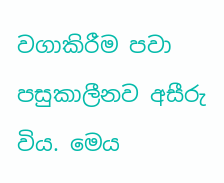වගාකිරීම පවා පසුකාලීනව අසීරු විය. මෙය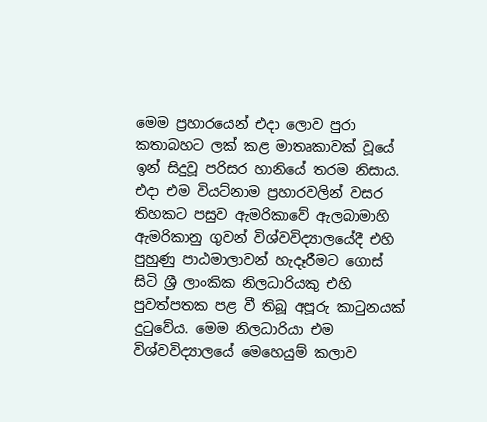මෙම ප්‍රහාරයෙන් එදා ලොව පුරා කතාබහට ලක් කළ මාතෘකාවක් වූයේ ඉන් සිදුවූ පරිසර හානියේ තරම නිසාය. එදා එම වියට්නාම ප්‍රහාරවලින් වසර තිහකට පසුව ඇමරිකාවේ ඇලබාමාහි ඇමරිකානු ගුවන් විශ්වවිද්‍යාලයේදී එහි පුහුණු පාඨමාලාවන් හැදෑරීමට ගොස් සිටි ශ්‍රී ලාංකික නිලධාරියකු එහි පුවත්පතක පළ වී තිබූ අපූරු කාටුනයක් දුටුවේය. මෙම නිලධාරියා එම විශ්වවිද්‍යාලයේ මෙහෙයුම් කලාව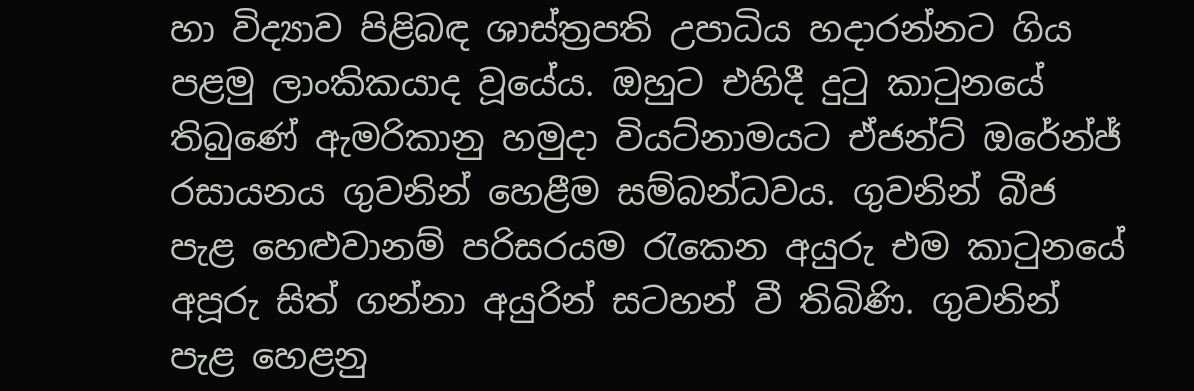හා විද්‍යාව පිළිබඳ ශාස්ත්‍රපති උපාධිය හදාරන්නට ගිය පළමු ලාංකිකයාද වූයේය. ඔහුට එහිදී දුටු කාටුනයේ තිබුණේ ඇමරිකානු හමුදා වියට්නාමයට ඒජන්ට් ඔරේන්ජ් රසායනය ගුවනින් හෙළීම සම්බන්ධවය. ගුවනින් බීජ පැළ හෙළුවානම් පරිසරයම රැකෙන අයුරු එම කාටුනයේ අපූරු සිත් ගන්නා අයුරින් සටහන් වී තිබිණි. ගුවනින් පැළ හෙළනු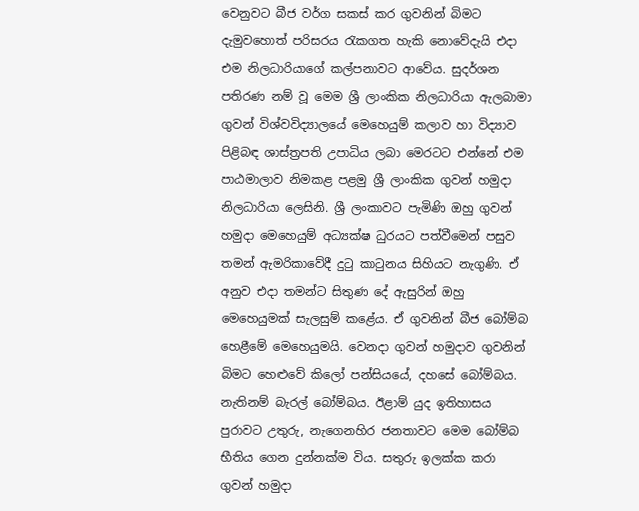වෙනුවට බීජ වර්ග සකස් කර ගුවනින් බිමට දැමුවහොත් පරිසරය රැකගත හැකි නොවේදැයි එදා එම නිලධාරියාගේ කල්පනාවට ආවේය. සුදර්ශන පතිරණ නම් වූ මෙම ශ්‍රී ලාංකික නිලධාරියා ඇලබාමා ගුවන් විශ්වවිද්‍යාලයේ මෙහෙයුම් කලාව හා විද්‍යාව පිළිබඳ ශාස්ත්‍රපති උපාධිය ලබා මෙරටට එන්නේ එම පාඨමාලාව නිමකළ පළමු ශ්‍රී ලාංකික ගුවන් හමුදා නිලධාරියා ලෙසිනි. ශ්‍රී ලංකාවට පැමිණි ඔහු ගුවන් හමුදා මෙහෙයුම් අධ්‍යක්ෂ ධුරයට පත්වීමෙන් පසුව තමන් ඇමරිකාවේදී දුටු කාටුනය සිහියට නැගුණි. ඒ අනුව එදා තමන්ට සිතුණ දේ ඇසුරින් ඔහු මෙහෙයුමක් සැලසුම් කළේය. ඒ ගුවනින් බීජ බෝම්බ හෙළීමේ මෙහෙයුමයි. වෙනදා ගුවන් හමුදාව ගුවනින් බිමට හෙළුවේ කිලෝ පන්සියයේ, දහසේ බෝම්බය. නැතිනම් බැරල් බෝම්බය. ඊළාම් යුද ඉතිහාසය පුරාවට උතුරු, නැගෙනහිර ජනතාවට මෙම බෝම්බ භීතිය ගෙන දුන්නක්ම විය. සතුරු ඉලක්ක කරා ගුවන් හමුදා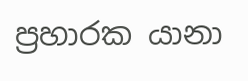ප්‍රහාරක යානා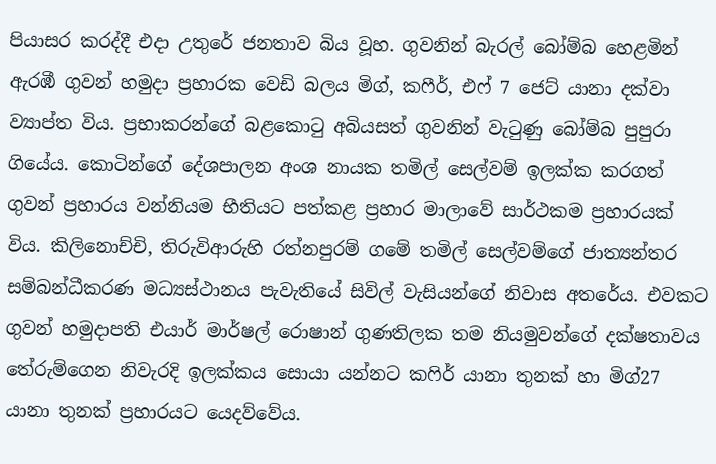පියාසර කරද්දී එදා උතුරේ ජනතාව බිය වූහ. ගුවනින් බැරල් බෝම්බ හෙළමින් ඇරඹී ගුවන් හමුදා ප්‍රහාරක වෙඩි බලය මිග්, කෆීර්, එෆ් 7 ජෙට් යානා දක්වා ව්‍යාප්ත විය. ප්‍රභාකරන්ගේ බළකොටු අබියසත් ගුවනින් වැටුණු බෝම්බ පුපුරා ගියේය. කොටින්ගේ දේශපාලන අංශ නායක තමිල් සෙල්වම් ඉලක්ක කරගත් ගුවන් ප්‍රහාරය වන්නියම භීතියට පත්කළ ප්‍රහාර මාලාවේ සාර්ථකම ප්‍රහාරයක් විය. කිලිනොච්චි, තිරුවිආරුහි රත්නපුරම් ගමේ තමිල් සෙල්වම්ගේ ජාත්‍යන්තර සම්බන්ධීකරණ මධ්‍යස්ථානය පැවැතියේ සිවිල් වැසියන්ගේ නිවාස අතරේය. එවකට ගුවන් හමුදාපති එයාර් මාර්ෂල් රොෂාන් ගුණතිලක තම නියමුවන්ගේ දක්ෂතාවය තේරුම්ගෙන නිවැරදි ඉලක්කය සොයා යන්නට කෆිර් යානා තුනක් හා මිග්27 යානා තුනක් ප්‍රහාරයට යෙදව්වේය.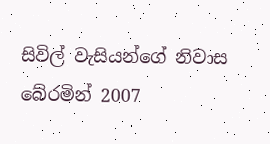සිවිල් වැසියන්ගේ නිවාස බේරමින් 2007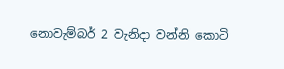නොවැම්බර් 2 වැනිදා වන්නි කොටි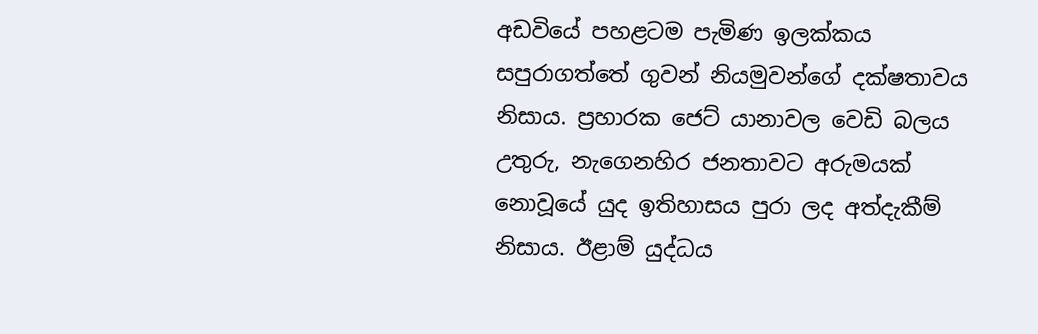අඩවියේ පහළටම පැමිණ ඉලක්කය සපුරාගත්තේ ගුවන් නියමුවන්ගේ දක්ෂතාවය නිසාය. ප්‍රහාරක ජෙට් යානාවල වෙඩි බලය උතුරු, නැගෙනහිර ජනතාවට අරුමයක් නොවූයේ යුද ඉතිහාසය පුරා ලද අත්දැකීම් නිසාය. ඊළාම් යුද්ධය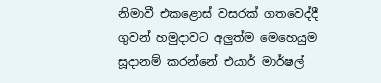නිමාවී එකළොස් වසරක් ගතවෙද්දී ගුවන් හමුදාවට අලුත්ම මෙහෙයුම සූදානම් කරන්නේ එයාර් මාර්ෂල්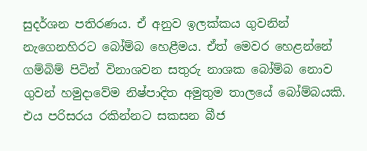සුදර්ශන පතිරණය. ඒ අනුව ඉලක්කය ගුවනින් නැගෙනහිරට බෝම්බ හෙළීමය. ඒත් මෙවර හෙළන්නේ ගම්බිම් පිටින් විනාශවන සතුරු නාශක බෝම්බ නොව ගුවන් හමුදාවේම නිෂ්පාදිත අමුතුම තාලයේ බෝම්බයකි. එය පරිසරය රකින්නට සකසන බීජ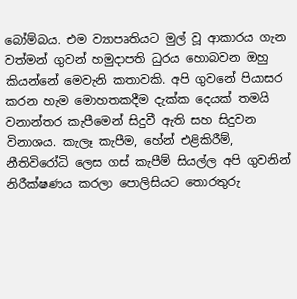බෝම්බය. එම ව්‍යාපෘතියට මුල් වූ ආකාරය ගැන වත්මන් ගුවන් හමුදාපති ධුරය හොබවන ඔහු කියන්නේ මෙවැනි කතාවකි. අපි ගුවනේ පියාසර කරන හැම මොහතකදීම දැක්ක දෙයක් තමයි වනාන්තර කැපීමෙන් සිදුවී ඇති සහ සිදුවන විනාශය. කැලෑ කැපීම, හේන් එළිකිරීම්, නීතිවිරෝධි ලෙස ගස් කැපීම් සියල්ල අපි ගුවනින් නිරීක්ෂණය කරලා පොලිසියට තොරතුරු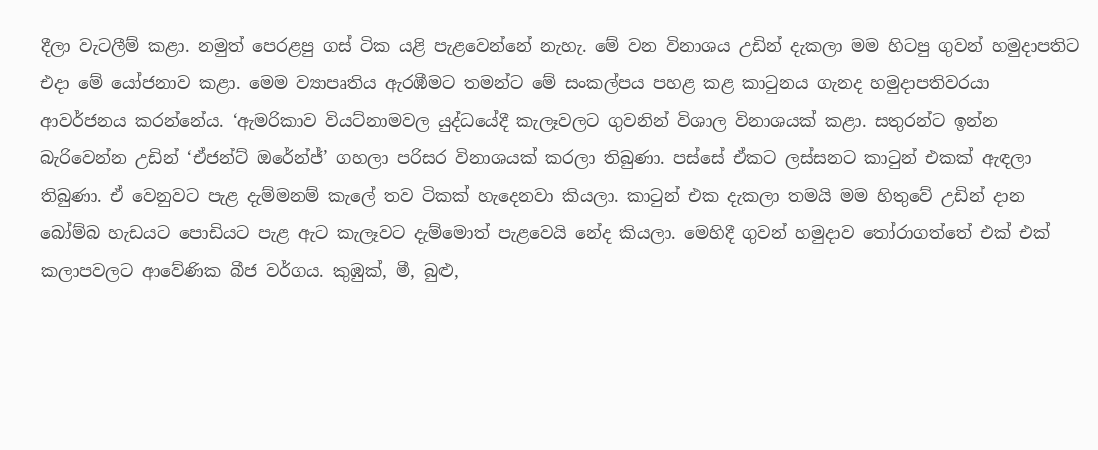දීලා වැටලීම් කළා. නමුත් පෙරළපු ගස් ටික යළි පැළවෙන්නේ නැහැ. මේ වන විනාශය උඩින් දැකලා මම හිටපු ගුවන් හමුදාපතිට එදා මේ යෝජනාව කළා. මෙම ව්‍යාපෘතිය ඇරඹීමට තමන්ට මේ සංකල්පය පහළ කළ කාටුනය ගැනද හමුදාපතිවරයා ආවර්ජනය කරන්නේය. ‘ඇමරිකාව වියට්නාමවල යුද්ධයේදී කැලෑවලට ගුවනින් විශාල විනාශයක් කළා. සතුරන්ට ඉන්න බැරිවෙන්න උඩින් ‘ඒජන්ට් ඔරේන්ජ්’ ගහලා පරිසර විනාශයක් කරලා තිබුණා. පස්සේ ඒකට ලස්සනට කාටුන් එකක් ඇඳලා තිබුණා. ඒ වෙනුවට පැළ දැම්මනම් කැලේ තව ටිකක් හැදෙනවා කියලා. කාටුන් එක දැකලා තමයි මම හිතුවේ උඩින් දාන බෝම්බ හැඩයට පොඩියට පැළ ඇට කැලෑවට දැම්මොත් පැළවෙයි නේද කියලා. මෙහිදී ගුවන් හමුදාව තෝරාගත්තේ එක් එක් කලාපවලට ආවේණික බීජ වර්ගය. කුඹුක්, මී, බුළු,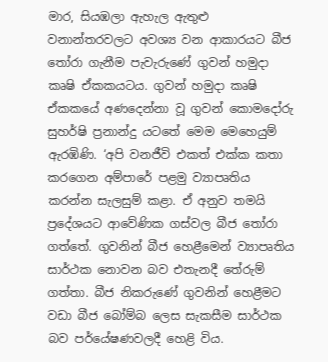මාර, සියඹලා ඇහැල ඇතුළු වනාන්තරවලට අවශ්‍ය වන ආකාරයට බීජ තෝරා ගැනීම පැවැරුණේ ගුවන් හමුදා කෘෂි ඒකකයටය. ගුවන් හමුදා කෘෂි ඒකකයේ අණදෙන්නා වූ ගුවන් කොමදෝරු සුහර්ෂි ප්‍රනාන්දු යටතේ මෙම මෙහෙයුම් ඇරඹිණි. ‘අපි වනජීවි එකත් එක්ක කතා කරගෙන අම්පාරේ පළමු ව්‍යාපෘතිය කරන්න සැලසුම් කළා. ඒ අනුව තමයි ප්‍රදේශයට ආවේණික ගස්වල බීජ තෝරා ගත්තේ. ගුවනින් බීජ හෙළීමෙන් ව්‍යාපෘතිය සාර්ථක නොවන බව එතැනදී තේරුම් ගත්තා. බීජ නිකරුණේ ගුවනින් හෙළීමට වඩා බීජ බෝම්බ ලෙස සැකසීම සාර්ථක බව පර්‌යේෂණවලදී හෙළි විය.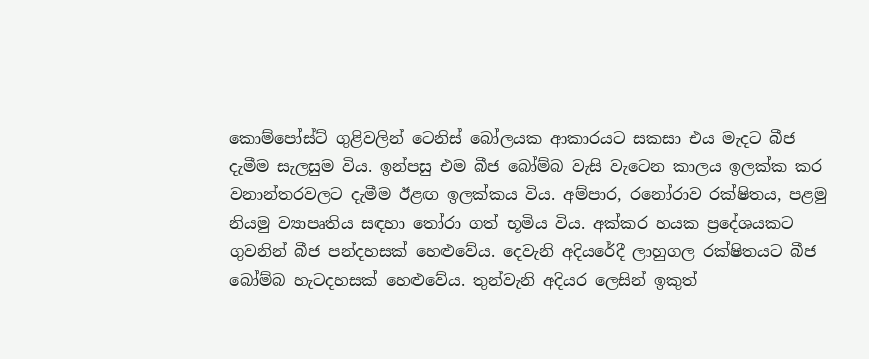කොම්පෝස්ට් ගුළිවලින් ටෙනිස් බෝලයක ආකාරයට සකසා එය මැදට බීජ දැමීම සැලසුම විය. ඉන්පසු එම බීජ බෝම්බ වැසි වැටෙන කාලය ඉලක්ක කර වනාන්තරවලට දැමීම ඊළඟ ඉලක්කය විය. අම්පාර, රනෝරාව රක්ෂිතය, පළමු නියමු ව්‍යාපෘතිය සඳහා තෝරා ගත් භූමිය විය. අක්කර හයක ප්‍රදේශයකට ගුවනින් බීජ පන්දහසක් හෙළුවේය. දෙවැනි අදියරේදී ලාහුගල රක්ෂිතයට බීජ බෝම්බ හැටදහසක් හෙළුවේය. තුන්වැනි අදියර ලෙසින් ඉකුත්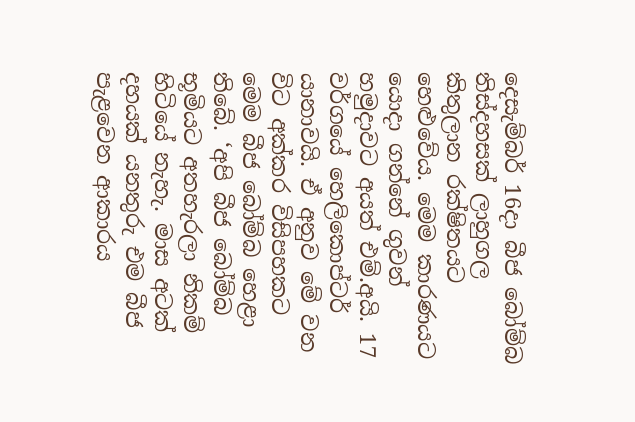දෙසැම්බර් 16දා බීජ බෝම්බ තිස්දහසක් ලාහුගල කිතුලාන රක්ෂිතයට හෙළුවේය. මෙම කාරණයට යොදා ගන්නේ ගුවන් හමුදාවට අයත් එම්.අයි. 17 වර්ගයේ හෙලිකොප්ටර් යානාවයි. ඒ අනුව මේ වන විට අක්කර විසිපහකට මෙම බීජ බෝම්බ හෙළා තිබේ. ‘අපි බීජ බෝම්බ භූමියට අතහැරලා නිකම් හිටියේ නැහැ. මාස අටක් දහයක් යනතුරු එම බීජ පැළවෙන ආකාරය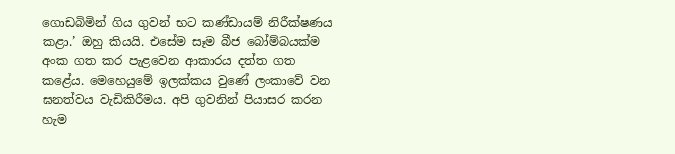ගොඩබිමින් ගිය ගුවන් භට කණ්ඩායම් නිරීක්ෂණය කළා.’ ඔහු කියයි. එසේම සෑම බීජ බෝම්බයක්ම අංක ගත කර පැළවෙන ආකාරය දත්ත ගත කළේය. මෙහෙයුමේ ඉලක්කය වුණේ ලංකාවේ වන ඝනත්වය වැඩිකිරීමය. අපි ගුවනින් පියාසර කරන හැම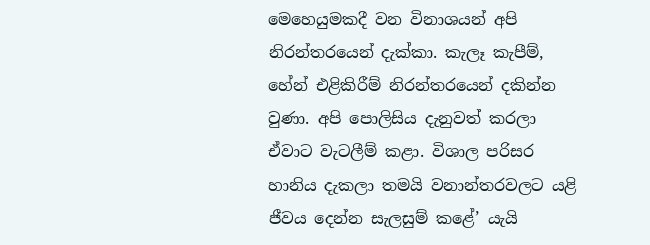මෙහෙයුමකදී වන විනාශයන් අපි නිරන්තරයෙන් දැක්කා. කැලෑ කැපීම්, හේන් එළිකිරීම් නිරන්තරයෙන් දකින්න වුණා. අපි පොලිසිය දැනුවත් කරලා ඒවාට වැටලීම් කළා. විශාල පරිසර හානිය දැකලා තමයි වනාන්තරවලට යළි ජීවය දෙන්න සැලසුම් කළේ’ යැයි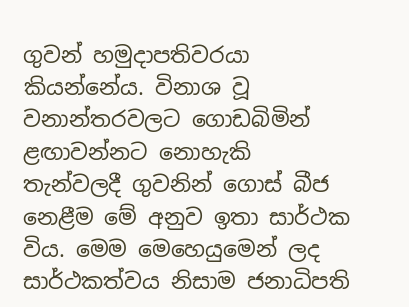ගුවන් හමුදාපතිවරයා කියන්නේය. විනාශ වූ වනාන්තරවලට ගොඩබිමින් ළඟාවන්නට නොහැකි තැන්වලදී ගුවනින් ගොස් බීජ නෙළීම මේ අනුව ඉතා සාර්ථක විය. මෙම මෙහෙයුමෙන් ලද සාර්ථකත්වය නිසාම ජනාධිපති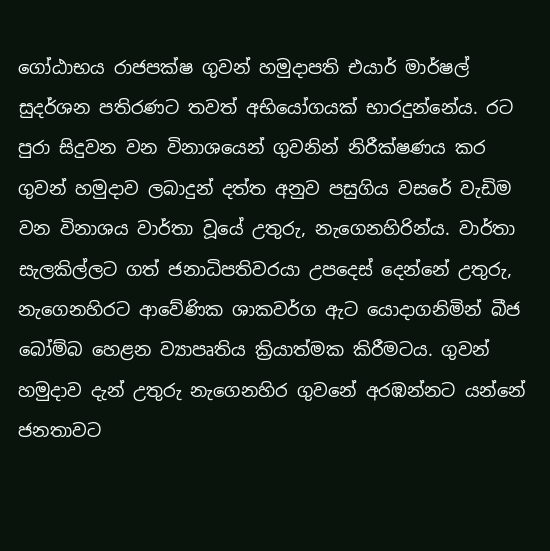ගෝඨාභය රාජපක්ෂ ගුවන් හමුදාපති එයාර් මාර්ෂල් සුදර්ශන පතිරණට තවත් අභියෝගයක් භාරදුන්නේය. රට පුරා සිදුවන වන විනාශයෙන් ගුවනින් නිරීක්ෂණය කර ගුවන් හමුදාව ලබාදුන් දත්ත අනුව පසුගිය වසරේ වැඩිම වන විනාශය වාර්තා වූයේ උතුරු, නැගෙනහිරින්ය. වාර්තා සැලකිල්ලට ගත් ජනාධිපතිවරයා උපදෙස් දෙන්නේ උතුරු, නැගෙනහිරට ආවේණික ශාකවර්ග ඇට යොදාගනිමින් බීජ බෝම්බ හෙළන ව්‍යාපෘතිය ක්‍රියාත්මක කිරීමටය. ගුවන් හමුදාව දැන් උතුරු නැගෙනහිර ගුවනේ අරඹන්නට යන්නේ ජනතාවට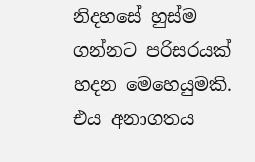නිදහසේ හුස්ම ගන්නට පරිසරයක් හදන මෙහෙයුමකි. එය අනාගතය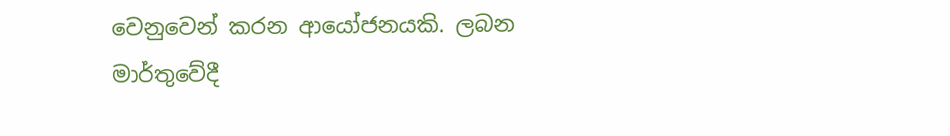වෙනුවෙන් කරන ආයෝජනයකි. ලබන මාර්තුවේදී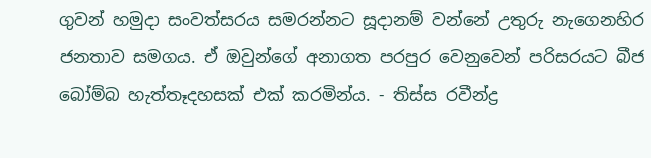ගුවන් හමුදා සංවත්සරය සමරන්නට සූදානම් වන්නේ උතුරු නැගෙනහිර ජනතාව සමගය. ඒ ඔවුන්ගේ අනාගත පරපුර වෙනුවෙන් පරිසරයට බීජ බෝම්බ හැත්තෑදහසක් එක් කරමින්ය. - තිස්ස රවීන්ද්‍ර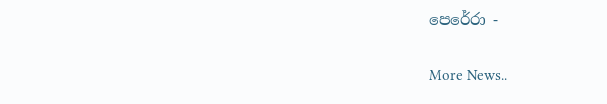පෙරේරා -


More News..